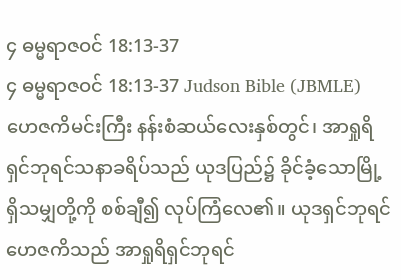၄ ဓမ္မရာဇဝင် 18:13-37
၄ ဓမ္မရာဇဝင် 18:13-37 Judson Bible (JBMLE)
ဟေဇကိမင်းကြီး နန်းစံဆယ်လေးနှစ်တွင်၊ အာရှုရိရှင်ဘုရင်သနာခရိပ်သည် ယုဒပြည်၌ ခိုင်ခံ့သောမြို့ရှိသမျှတို့ကို စစ်ချီ၍ လုပ်ကြံလေ၏။ ယုဒရှင်ဘုရင်ဟေဇကိသည် အာရှုရိရှင်ဘုရင်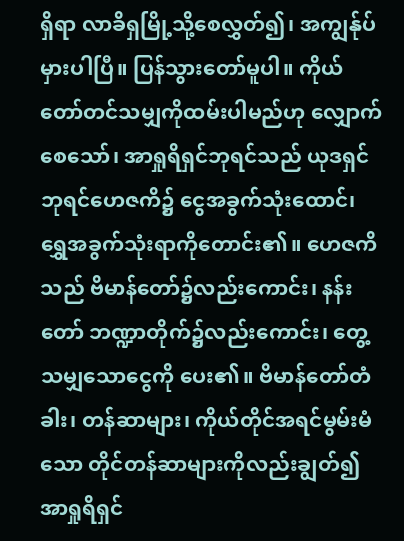ရှိရာ လာခိရှမြို့သို့စေလွှတ်၍၊ အကျွန်ုပ်မှားပါပြီ။ ပြန်သွားတော်မူပါ။ ကိုယ်တော်တင်သမျှကိုထမ်းပါမည်ဟု လျှောက်စေသော်၊ အာရှုရိရှင်ဘုရင်သည် ယုဒရှင်ဘုရင်ဟေဇကိ၌ ငွေအခွက်သုံးထောင်၊ ရွှေအခွက်သုံးရာကိုတောင်း၏။ ဟေဇကိသည် ဗိမာန်တော်၌လည်းကောင်း၊ နန်းတော် ဘဏ္ဍာတိုက်၌လည်းကောင်း၊ တွေ့သမျှသောငွေကို ပေး၏။ ဗိမာန်တော်တံခါး၊ တန်ဆာများ၊ ကိုယ်တိုင်အရင်မွမ်းမံသော တိုင်တန်ဆာများကိုလည်းချွတ်၍ အာရှုရိရှင်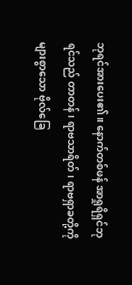ဘုရင်အားပေး၏။ နောက်တစ်ဖန် အာရှုရိရှင်ဘုရင်သည် တာတန်၊ ရာဗသာရိတ်၊ ရာဗရှာခတို့ကို များစွာသော ဗိုလ်ခြေ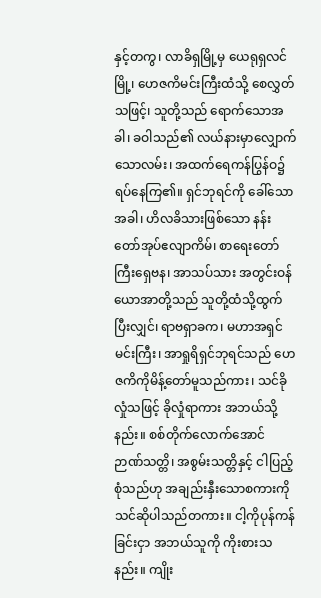နှင့်တကွ၊ လာခိရှမြို့မှ ယေရုရှလင်မြို့၊ ဟေဇကိမင်းကြီးထံသို့ စေလွှတ်သဖြင့်၊ သူတို့သည် ရောက်သောအခါ၊ ခဝါသည်၏ လယ်နားမှာလျှောက်သောလမ်း၊ အထက်ရေကန်ပြွန်ဝ၌ ရပ်နေကြ၏။ ရှင်ဘုရင်ကို ခေါ်သောအခါ၊ ဟိလခိသားဖြစ်သော နန်းတော်အုပ်ဧလျာကိမ်၊ စာရေးတော်ကြီးရှေဗန၊ အာသပ်သား အတွင်းဝန်ယောအာတို့သည် သူတို့ထံသို့ထွက်ပြီးလျှင်၊ ရာဗရှာခက၊ မဟာအရှင်မင်းကြီး၊ အာရှုရိရှင်ဘုရင်သည် ဟေဇကိကိုမိန့်တော်မူသည်ကား၊ သင်ခိုလှုံသဖြင့် ခိုလှုံရာကား အဘယ်သို့နည်း။ စစ်တိုက်လောက်အောင် ဉာဏ်သတ္တိ၊ အစွမ်းသတ္တိနှင့် ငါပြည့်စုံသည်ဟု အချည်းနှီးသောစကားကို သင်ဆိုပါသည်တကား။ ငါ့ကိုပုန်ကန်ခြင်းငှာ အဘယ်သူကို ကိုးစားသနည်း။ ကျိုး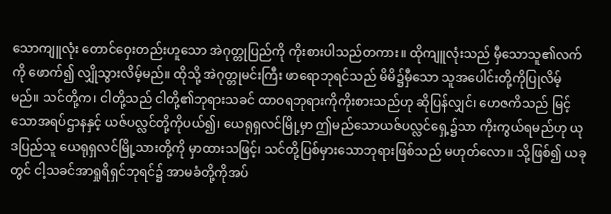သောကျူလုံး တောင်ဝှေးတည်းဟူသော အဲဂုတ္တုပြည်ကို ကိုးစားပါသည်တကား။ ထိုကျူလုံးသည် မှီသောသူ၏လက်ကို ဖောက်၍ လျှိုသွားလိမ့်မည်။ ထိုသို့ အဲဂုတ္တုမင်းကြီး ဖာရောဘုရင်သည် မိမိ၌မှီသော သူအပေါင်းတို့ကိုပြုလိမ့်မည်။ သင်တို့က၊ ငါတို့သည် ငါတို့၏ဘုရားသခင် ထာဝရဘုရားကိုကိုးစားသည်ဟု ဆိုပြန်လျှင်၊ ဟေဇကိသည် မြင့်သောအရပ်ဌာနနှင့် ယဇ်ပလ္လင်တို့ကိုပယ်၍၊ ယေရုရှလင်မြို့မှာ ဤမည်သောယဇ်ပလ္လင်ရှေ့၌သာ ကိုးကွယ်ရမည်ဟု ယုဒပြည်သူ ယေရုရှလင်မြို့သားတို့ကို မှာထားသဖြင့်၊ သင်တို့ပြစ်မှားသောဘုရားဖြစ်သည် မဟုတ်လော။ သို့ဖြစ်၍ ယခုတွင် ငါ့သခင်အာရှုရိရှင်ဘုရင်၌ အာမခံတို့ကိုအပ်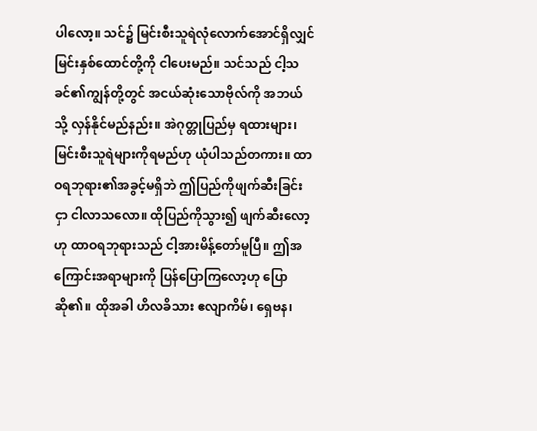ပါလော့။ သင်၌ မြင်းစီးသူရဲလုံလောက်အောင်ရှိလျှင် မြင်းနှစ်ထောင်တို့ကို ငါပေးမည်။ သင်သည် ငါ့သခင်၏ကျွန်တို့တွင် အငယ်ဆုံးသောဗိုလ်ကို အဘယ်သို့ လှန်နိုင်မည်နည်း။ အဲဂုတ္တုပြည်မှ ရထားများ၊ မြင်းစီးသူရဲများကိုရမည်ဟု ယုံပါသည်တကား။ ထာဝရဘုရား၏အခွင့်မရှိဘဲ ဤပြည်ကိုဖျက်ဆီးခြင်းငှာ ငါလာသလော။ ထိုပြည်ကိုသွား၍ ဖျက်ဆီးလော့ဟု ထာဝရဘုရားသည် ငါ့အားမိန့်တော်မူပြီ။ ဤအကြောင်းအရာများကို ပြန်ပြောကြလော့ဟု ပြောဆို၏။ ထိုအခါ ဟိလခိသား ဧလျာကိမ်၊ ရှေဗန၊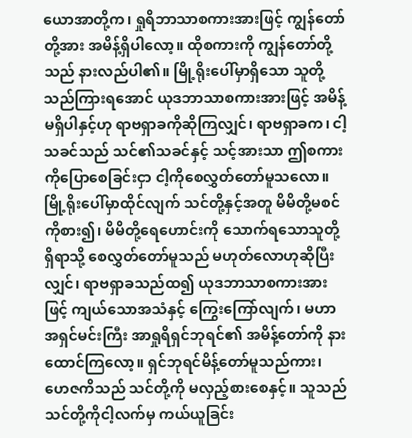ယောအာတို့က၊ ရှုရိဘာသာစကားအားဖြင့် ကျွန်တော်တို့အား အမိန့်ရှိပါလော့။ ထိုစကားကို ကျွန်တော်တို့သည် နားလည်ပါ၏။ မြို့ရိုးပေါ်မှာရှိသော သူတို့သည်ကြားရအောင် ယုဒဘာသာစကားအားဖြင့် အမိန့်မရှိပါနှင့်ဟု ရာဗရှာခကိုဆိုကြလျှင်၊ ရာဗရှာခက၊ ငါ့သခင်သည် သင်၏သခင်နှင့် သင့်အားသာ ဤစကားကိုပြောစေခြင်းငှာ ငါ့ကိုစေလွှတ်တော်မူသလော။ မြို့ရိုးပေါ်မှာထိုင်လျက် သင်တို့နှင့်အတူ မိမိတို့မစင်ကိုစား၍၊ မိမိတို့ရေဟောင်းကို သောက်ရသောသူတို့ရှိရာသို့ စေလွှတ်တော်မူသည် မဟုတ်လောဟုဆိုပြီးလျှင်၊ ရာဗရှာခသည်ထ၍ ယုဒဘာသာစကားအားဖြင့် ကျယ်သောအသံနှင့် ကြွေးကြော်လျက်၊ မဟာအရှင်မင်းကြီး အာရှုရိရှင်ဘုရင်၏ အမိန့်တော်ကို နားထောင်ကြလော့။ ရှင်ဘုရင်မိန့်တော်မူသည်ကား၊ ဟေဇကိသည် သင်တို့ကို မလှည့်စားစေနှင့်။ သူသည် သင်တို့ကိုငါ့လက်မှ ကယ်ယူခြင်း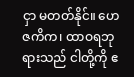ငှာ မတတ်နိုင်။ ဟေဇကိက၊ ထာဝရဘုရားသည် ငါတို့ကို ဧ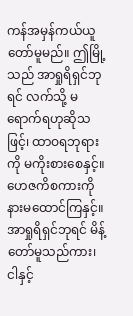ကန်အမှန်ကယ်ယူတော်မူမည်။ ဤမြို့သည် အာရှုရိရှင်ဘုရင် လက်သို့ မရောက်ရဟုဆိုသဖြင့်၊ ထာဝရဘုရားကို မကိုးစားစေနှင့်။ ဟေဇကိစကားကို နားမထောင်ကြနှင့်။ အာရှုရိရှင်ဘုရင် မိန့်တော်မူသည်ကား၊ ငါနှင့်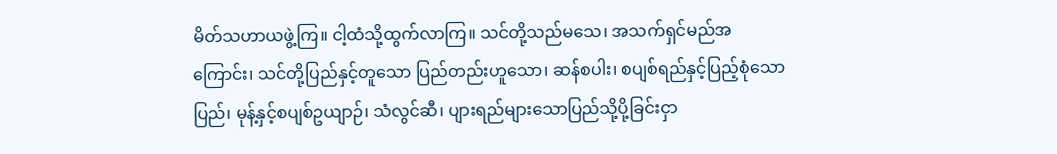မိတ်သဟာယဖွဲ့ကြ။ ငါ့ထံသို့ထွက်လာကြ။ သင်တို့သည်မသေ၊ အသက်ရှင်မည်အကြောင်း၊ သင်တို့ပြည်နှင့်တူသော ပြည်တည်းဟူသော၊ ဆန်စပါး၊ စပျစ်ရည်နှင့်ပြည့်စုံသောပြည်၊ မုန့်နှင့်စပျစ်ဥယျာဉ်၊ သံလွင်ဆီ၊ ပျားရည်များသောပြည်သို့ပို့ခြင်းငှာ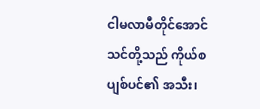ငါမလာမီတိုင်အောင် သင်တို့သည် ကိုယ်စပျစ်ပင်၏ အသီး၊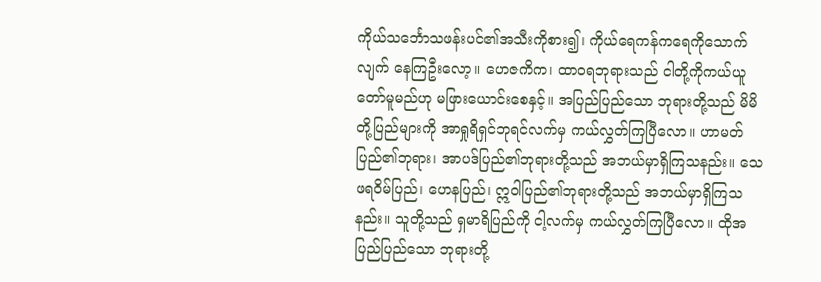ကိုယ်သင်္ဘောသဖန်းပင်၏အသီးကိုစား၍၊ ကိုယ်ရေကန်ကရေကိုသောက်လျက် နေကြဦးလော့။ ဟေဇကိက၊ ထာဝရဘုရားသည် ငါတို့ကိုကယ်ယူတော်မူမည်ဟု မဖြားယောင်းစေနှင့်။ အပြည်ပြည်သော ဘုရားတို့သည် မိမိတို့ပြည်များကို အာရှုရိရှင်ဘုရင်လက်မှ ကယ်လွှတ်ကြပြီလော။ ဟာမတ်ပြည်၏ဘုရား၊ အာပဒ်ပြည်၏ဘုရားတို့သည် အဘယ်မှာရှိကြသနည်း။ သေဖရဝိမ်ပြည်၊ ဟေနပြည်၊ ဣဝါပြည်၏ဘုရားတို့သည် အဘယ်မှာရှိကြသနည်း။ သူတို့သည် ရှမာရိပြည်ကို ငါ့လက်မှ ကယ်လွှတ်ကြပြီလော။ ထိုအပြည်ပြည်သော ဘုရားတို့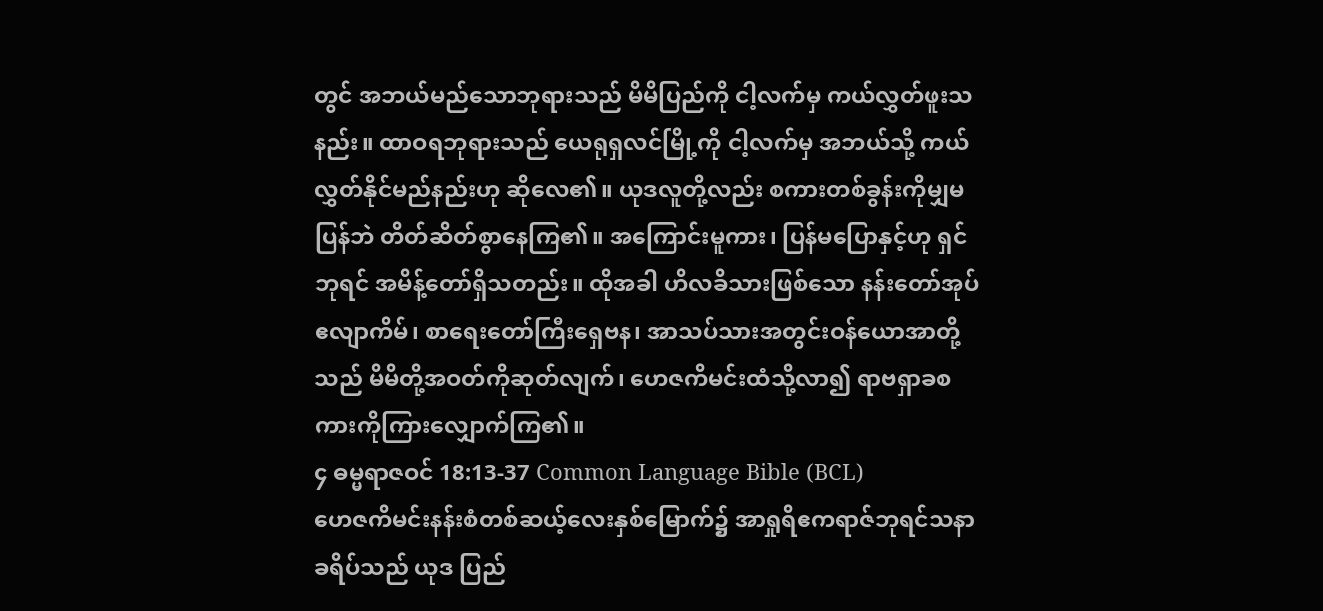တွင် အဘယ်မည်သောဘုရားသည် မိမိပြည်ကို ငါ့လက်မှ ကယ်လွှတ်ဖူးသနည်း။ ထာဝရဘုရားသည် ယေရုရှလင်မြို့ကို ငါ့လက်မှ အဘယ်သို့ ကယ်လွှတ်နိုင်မည်နည်းဟု ဆိုလေ၏။ ယုဒလူတို့လည်း စကားတစ်ခွန်းကိုမျှမပြန်ဘဲ တိတ်ဆိတ်စွာနေကြ၏။ အကြောင်းမူကား၊ ပြန်မပြောနှင့်ဟု ရှင်ဘုရင် အမိန့်တော်ရှိသတည်း။ ထိုအခါ ဟိလခိသားဖြစ်သော နန်းတော်အုပ် ဧလျာကိမ်၊ စာရေးတော်ကြီးရှေဗန၊ အာသပ်သားအတွင်းဝန်ယောအာတို့သည် မိမိတို့အဝတ်ကိုဆုတ်လျက်၊ ဟေဇကိမင်းထံသို့လာ၍ ရာဗရှာခစကားကိုကြားလျှောက်ကြ၏။
၄ ဓမ္မရာဇဝင် 18:13-37 Common Language Bible (BCL)
ဟေဇကိမင်းနန်းစံတစ်ဆယ့်လေးနှစ်မြောက်၌ အာရှုရိဧကရာဇ်ဘုရင်သနာခရိပ်သည် ယုဒ ပြည်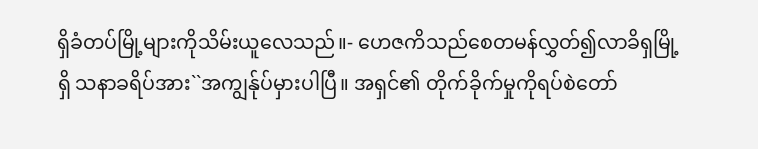ရှိခံတပ်မြို့များကိုသိမ်းယူလေသည်။- ဟေဇကိသည်စေတမန်လွှတ်၍လာခိရှမြို့ရှိ သနာခရိပ်အား``အကျွန်ုပ်မှားပါပြီ။ အရှင်၏ တိုက်ခိုက်မှုကိုရပ်စဲတော်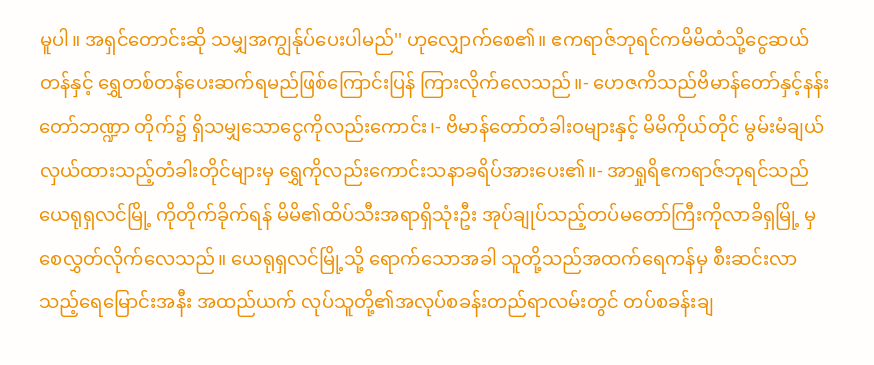မူပါ။ အရှင်တောင်းဆို သမျှအကျွန်ုပ်ပေးပါမည်'' ဟုလျှောက်စေ၏။ ဧကရာဇ်ဘုရင်ကမိမိထံသို့ငွေဆယ်တန်နှင့် ရွှေတစ်တန်ပေးဆက်ရမည်ဖြစ်ကြောင်းပြန် ကြားလိုက်လေသည်။- ဟေဇကိသည်ဗိမာန်တော်နှင့်နန်းတော်ဘဏ္ဍာ တိုက်၌ ရှိသမျှသောငွေကိုလည်းကောင်း၊- ဗိမာန်တော်တံခါးဝများနှင့် မိမိကိုယ်တိုင် မွမ်းမံချယ်လှယ်ထားသည့်တံခါးတိုင်များမှ ရွှေကိုလည်းကောင်းသနာခရိပ်အားပေး၏။- အာရှုရိဧကရာဇ်ဘုရင်သည် ယေရုရှလင်မြို့ ကိုတိုက်ခိုက်ရန် မိမိ၏ထိပ်သီးအရာရှိသုံးဦး အုပ်ချုပ်သည့်တပ်မတော်ကြီးကိုလာခိရှမြို့ မှစေလွှတ်လိုက်လေသည်။ ယေရုရှလင်မြို့သို့ ရောက်သောအခါ သူတို့သည်အထက်ရေကန်မှ စီးဆင်းလာသည့်ရေမြောင်းအနီး အထည်ယက် လုပ်သူတို့၏အလုပ်စခန်းတည်ရာလမ်းတွင် တပ်စခန်းချ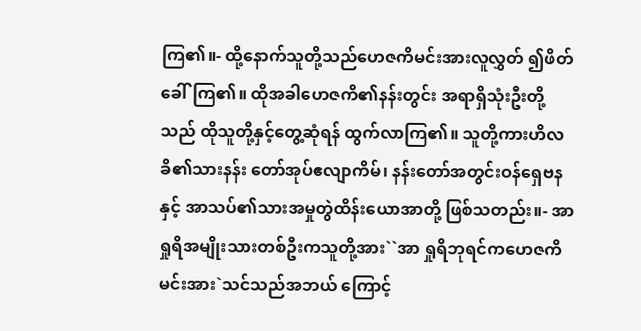ကြ၏။- ထို့နောက်သူတို့သည်ဟေဇကိမင်းအားလူလွှတ် ၍ဖိတ်ခေါ်ကြ၏။ ထိုအခါဟေဇကိ၏နန်းတွင်း အရာရှိသုံးဦးတို့သည် ထိုသူတို့နှင့်တွေ့ဆုံရန် ထွက်လာကြ၏။ သူတို့ကားဟိလခိ၏သားနန်း တော်အုပ်ဧလျာကိမ်၊ နန်းတော်အတွင်းဝန်ရှေဗန နှင့် အာသပ်၏သားအမှုတွဲထိန်းယောအာတို့ ဖြစ်သတည်း။- အာရှုရိအမျိုးသားတစ်ဦးကသူတို့အား``အာ ရှုရိဘုရင်ကဟေဇကိမင်းအား`သင်သည်အဘယ် ကြောင့်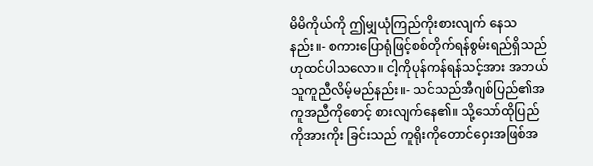မိမိကိုယ်ကို ဤမျှယုံကြည်ကိုးစားလျက် နေသနည်း။- စကားပြောရုံဖြင့်စစ်တိုက်ရန်စွမ်းရည်ရှိသည် ဟုထင်ပါသလော။ ငါ့ကိုပုန်ကန်ရန်သင့်အား အဘယ်သူကူညီလိမ့်မည်နည်း။- သင်သည်အီဂျစ်ပြည်၏အကူအညီကိုစောင့် စားလျက်နေ၏။ သို့သော်ထိုပြည်ကိုအားကိုး ခြင်းသည် ကူရိုးကိုတောင်ဝှေးအဖြစ်အ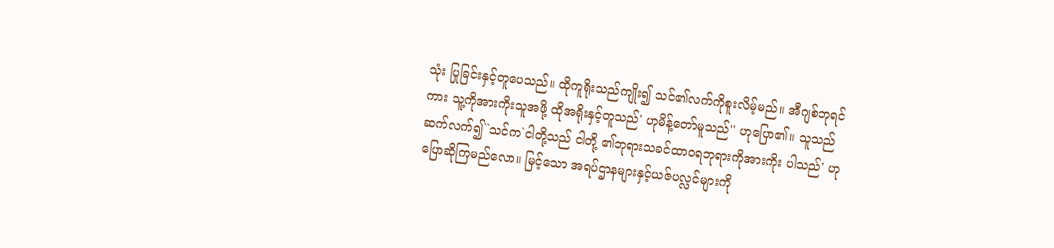သုံး ပြုခြင်းနှင့်တူပေသည်။ ထိုကူရိုးသည်ကျိုး၍ သင်၏လက်ကိုစူးလိမ့်မည်။ အီဂျစ်ဘုရင်ကား သူ့ကိုအားကိုးသူအဖို့ ထိုအရိုးနှင့်တူသည်' ဟုမိန့်တော်မူသည်'' ဟုပြော၏။ သူသည်ဆက်လက်၍``သင်က`ငါတို့သည် ငါတို့ ၏ဘုရားသခင်ထာဝရဘုရားကိုအားကိုး ပါသည်' ဟုပြောဆိုကြမည်လော။ မြင့်သော အရပ်ဌာနများနှင့်ယဇ်ပလ္လင်များကို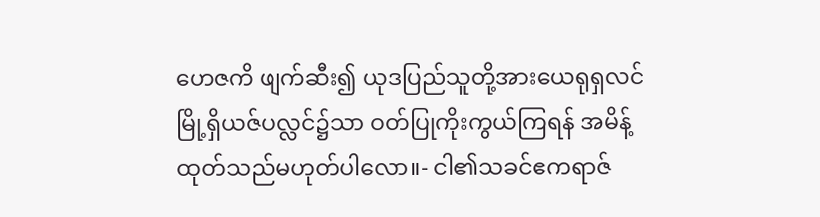ဟေဇကိ ဖျက်ဆီး၍ ယုဒပြည်သူတို့အားယေရုရှလင် မြို့ရှိယဇ်ပလ္လင်၌သာ ဝတ်ပြုကိုးကွယ်ကြရန် အမိန့်ထုတ်သည်မဟုတ်ပါလော။- ငါ၏သခင်ဧကရာဇ်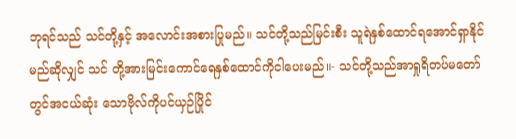ဘုရင်သည် သင်တို့နှင့် အလောင်းအစားပြုမည်။ သင်တို့သည်မြင်းစီး သူရဲနှစ်ထောင်ရအောင်ရှာနိုင်မည်ဆိုလျှင် သင် တို့အားမြင်းကောင်ရေနှစ်ထောင်ကိုငါပေးမည်။- သင်တို့သည်အာရှုရိတပ်မတော်တွင်အငယ်ဆုံး သောဗိုလ်ကိုပင်ယှဉ်ပြိုင်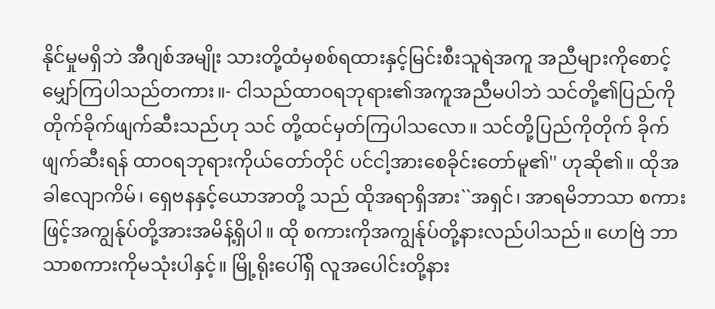နိုင်မှုမရှိဘဲ အီဂျစ်အမျိုး သားတို့ထံမှစစ်ရထားနှင့်မြင်းစီးသူရဲအကူ အညီများကိုစောင့်မျှော်ကြပါသည်တကား။- ငါသည်ထာဝရဘုရား၏အကူအညီမပါဘဲ သင်တို့၏ပြည်ကိုတိုက်ခိုက်ဖျက်ဆီးသည်ဟု သင် တို့ထင်မှတ်ကြပါသလော။ သင်တို့ပြည်ကိုတိုက် ခိုက်ဖျက်ဆီးရန် ထာဝရဘုရားကိုယ်တော်တိုင် ပင်ငါ့အားစေခိုင်းတော်မူ၏'' ဟုဆို၏။ ထိုအခါဧလျာကိမ်၊ ရှေဗနနှင့်ယောအာတို့ သည် ထိုအရာရှိအား``အရှင်၊ အာရမိဘာသာ စကားဖြင့်အကျွန်ုပ်တို့အားအမိန့်ရှိပါ။ ထို စကားကိုအကျွန်ုပ်တို့နားလည်ပါသည်။ ဟေဗြဲ ဘာသာစကားကိုမသုံးပါနှင့်။ မြို့ရိုးပေါ်ရှိ လူအပေါင်းတို့နား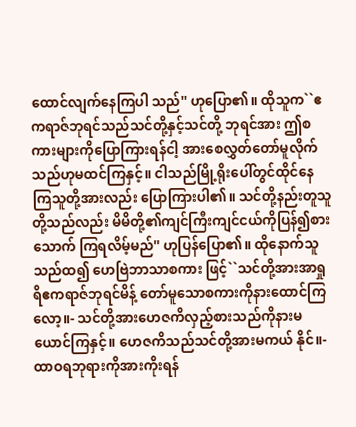ထောင်လျက်နေကြပါ သည်'' ဟုပြော၏။ ထိုသူက``ဧကရာဇ်ဘုရင်သည်သင်တို့နှင့်သင်တို့ ဘုရင်အား ဤစကားများကိုပြောကြားရန်ငါ့ အားစေလွှတ်တော်မူလိုက်သည်ဟုမထင်ကြနှင့်။ ငါသည်မြို့ရိုးပေါ်တွင်ထိုင်နေကြသူတို့အားလည်း ပြောကြားပါ၏။ သင်တို့နည်းတူသူတို့သည်လည်း မိမိတို့၏ကျင်ကြီးကျင်ငယ်ကိုပြန်၍စားသောက် ကြရလိမ့်မည်'' ဟုပြန်ပြော၏။ ထိုနောက်သူသည်ထ၍ ဟေဗြဲဘာသာစကား ဖြင့်``သင်တို့အားအာရှုရိဧကရာဇ်ဘုရင်မိန့် တော်မူသောစကားကိုနားထောင်ကြလော့။- သင်တို့အားဟေဇကိလှည့်စားသည်ကိုနားမ ယောင်ကြနှင့်။ ဟေဇကိသည်သင်တို့အားမကယ် နိုင်။- ထာဝရဘုရားကိုအားကိုးရန်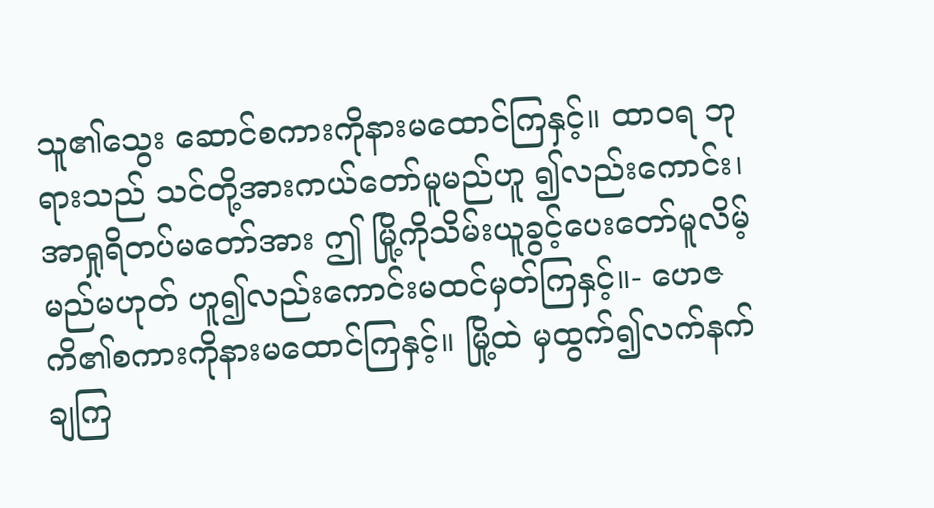သူ၏သွေး ဆောင်စကားကိုနားမထောင်ကြနှင့်။ ထာဝရ ဘုရားသည် သင်တို့အားကယ်တော်မူမည်ဟူ ၍လည်းကောင်း၊ အာရှုရိတပ်မတော်အား ဤ မြို့ကိုသိမ်းယူခွင့်ပေးတော်မူလိမ့်မည်မဟုတ် ဟူ၍လည်းကောင်းမထင်မှတ်ကြနှင့်။- ဟေဇကိ၏စကားကိုနားမထောင်ကြနှင့်။ မြို့ထဲ မှထွက်၍လက်နက်ချကြ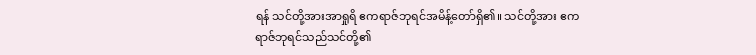ရန် သင်တို့အားအာရှုရိ ဧကရာဇ်ဘုရင်အမိန့်တော်ရှိ၏။ သင်တို့အား ဧကရာဇ်ဘုရင်သည်သင်တို့၏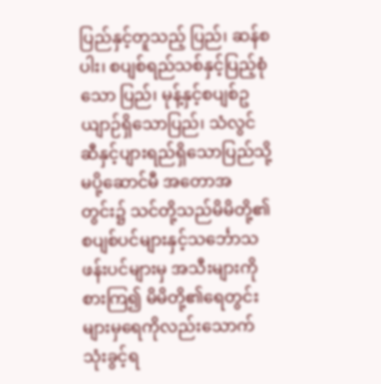ပြည်နှင့်တူသည့် ပြည်၊ ဆန်စပါး၊ စပျစ်ရည်သစ်နှင့်ပြည့်စုံသော ပြည်၊ မုန့်နှင့်စပျစ်ဥယျာဉ်ရှိသောပြည်၊ သံလွင် ဆီနှင့်ပျားရည်ရှိသောပြည်သို့မပို့ဆောင်မီ အတောအတွင်း၌ သင်တို့သည်မိမိတို့၏ စပျစ်ပင်များနှင့်သင်္ဘောသဖန်းပင်များမှ အသီးများကိုစားကြ၍ မိမိတို့၏ရေတွင်း များမှရေကိုလည်းသောက်သုံးခွင့်ရ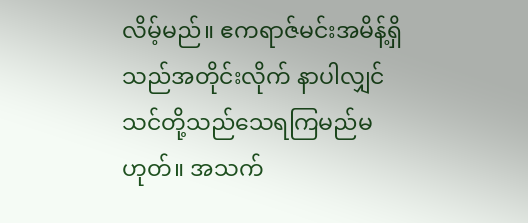လိမ့်မည်။ ဧကရာဇ်မင်းအမိန့်ရှိသည်အတိုင်းလိုက် နာပါလျှင် သင်တို့သည်သေရကြမည်မဟုတ်။ အသက်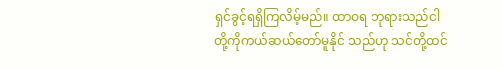ရှင်ခွင့်ရရှိကြလိမ့်မည်။ ထာဝရ ဘုရားသည်ငါတို့ကိုကယ်ဆယ်တော်မူနိုင် သည်ဟု သင်တို့ထင်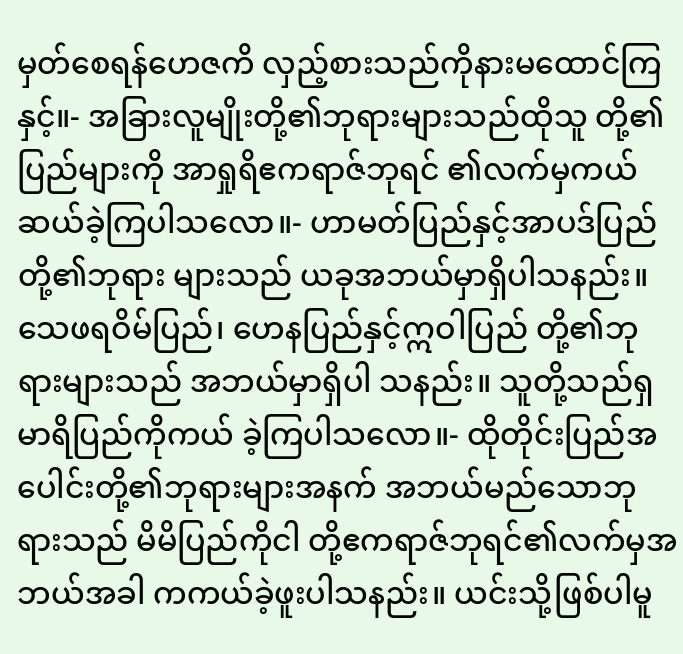မှတ်စေရန်ဟေဇကိ လှည့်စားသည်ကိုနားမထောင်ကြနှင့်။- အခြားလူမျိုးတို့၏ဘုရားများသည်ထိုသူ တို့၏ပြည်များကို အာရှုရိဧကရာဇ်ဘုရင် ၏လက်မှကယ်ဆယ်ခဲ့ကြပါသလော။- ဟာမတ်ပြည်နှင့်အာပဒ်ပြည်တို့၏ဘုရား များသည် ယခုအဘယ်မှာရှိပါသနည်း။ သေဖရဝိမ်ပြည်၊ ဟေနပြည်နှင့်ဣဝါပြည် တို့၏ဘုရားများသည် အဘယ်မှာရှိပါ သနည်း။ သူတို့သည်ရှမာရိပြည်ကိုကယ် ခဲ့ကြပါသလော။- ထိုတိုင်းပြည်အပေါင်းတို့၏ဘုရားများအနက် အဘယ်မည်သောဘုရားသည် မိမိပြည်ကိုငါ တို့ဧကရာဇ်ဘုရင်၏လက်မှအဘယ်အခါ ကကယ်ခဲ့ဖူးပါသနည်း။ ယင်းသို့ဖြစ်ပါမူ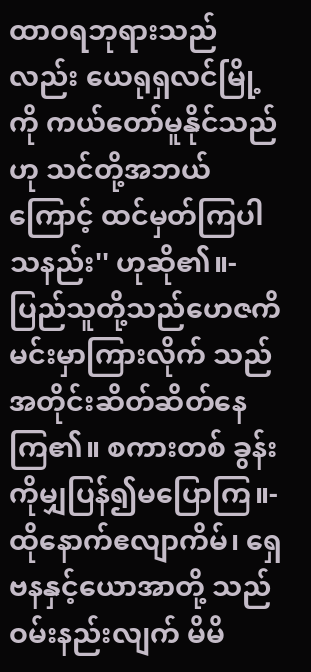ထာဝရဘုရားသည်လည်း ယေရုရှလင်မြို့ကို ကယ်တော်မူနိုင်သည်ဟု သင်တို့အဘယ်ကြောင့် ထင်မှတ်ကြပါသနည်း'' ဟုဆို၏။- ပြည်သူတို့သည်ဟေဇကိမင်းမှာကြားလိုက် သည်အတိုင်းဆိတ်ဆိတ်နေကြ၏။ စကားတစ် ခွန်းကိုမျှပြန်၍မပြောကြ။- ထိုနောက်ဧလျာကိမ်၊ ရှေဗနနှင့်ယောအာတို့ သည်ဝမ်းနည်းလျက် မိမိ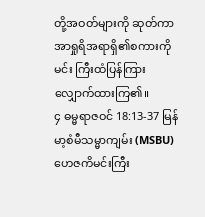တို့အဝတ်များကို ဆုတ်ကာအာရှုရိအရာရှိ၏စကားကိုမင်း ကြီးထံပြန်ကြားလျှောက်ထားကြ၏။
၄ ဓမ္မရာဇဝင် 18:13-37 မြန်မာ့စံမီသမ္မာကျမ်း (MSBU)
ဟေဇကိမင်းကြီး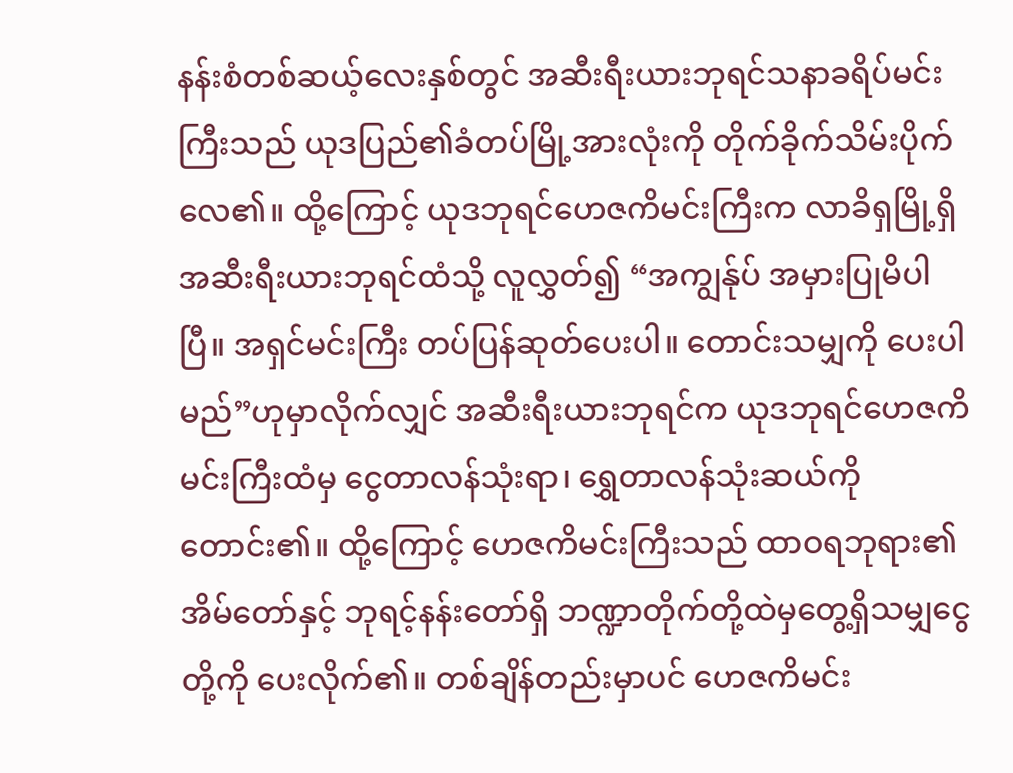နန်းစံတစ်ဆယ့်လေးနှစ်တွင် အဆီးရီးယားဘုရင်သနာခရိပ်မင်းကြီးသည် ယုဒပြည်၏ခံတပ်မြို့အားလုံးကို တိုက်ခိုက်သိမ်းပိုက်လေ၏။ ထို့ကြောင့် ယုဒဘုရင်ဟေဇကိမင်းကြီးက လာခိရှမြို့ရှိ အဆီးရီးယားဘုရင်ထံသို့ လူလွှတ်၍ “အကျွန်ုပ် အမှားပြုမိပါပြီ။ အရှင်မင်းကြီး တပ်ပြန်ဆုတ်ပေးပါ။ တောင်းသမျှကို ပေးပါမည်”ဟုမှာလိုက်လျှင် အဆီးရီးယားဘုရင်က ယုဒဘုရင်ဟေဇကိမင်းကြီးထံမှ ငွေတာလန်သုံးရာ၊ ရွှေတာလန်သုံးဆယ်ကို တောင်း၏။ ထို့ကြောင့် ဟေဇကိမင်းကြီးသည် ထာဝရဘုရား၏အိမ်တော်နှင့် ဘုရင့်နန်းတော်ရှိ ဘဏ္ဍာတိုက်တို့ထဲမှတွေ့ရှိသမျှငွေတို့ကို ပေးလိုက်၏။ တစ်ချိန်တည်းမှာပင် ဟေဇကိမင်း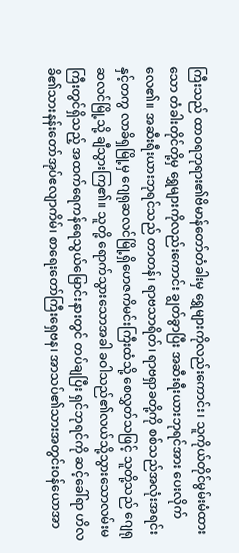ကြီးသည် ထာဝရဘုရား၏ဗိမာန်တော်တံခါးမှ ရွှေများကိုလည်းကောင်း၊ သူကိုယ်တိုင်မွမ်းမံထားသော တံခါးတိုင်တို့မှ ရွှေများကိုလည်းကောင်း ချွတ်ခွာပြီး အဆီးရီးယားဘုရင်အား ပေးလိုက်လေ၏။ အဆီးရီးယားဘုရင်သည် တာတန်၊ ရာဗသာရိတ်၊ ရာဗရှာခတို့ကို စစ်သည်အလုံးအရင်းနှင့်တကွ လာခိရှမြို့မှ ဂျေရုဆလင်မြို့ရှိဟေဇကိမင်းကြီးထံသို့ စေလွှတ်သဖြင့် သူတို့သည် ဂျေရုဆလင်မြို့သို့ ချီသွားကြ၏။ သူတို့ ရောက်သွားသောအခါ ခဝါသည်၏လယ်သို့သွားသောလမ်းမကြီးတွင်ရှိသည့် အထက်ရေကန်ရေသွယ်မြောင်းနားတွင် တပ်ချပြီး ရှင်ဘုရင်ကို ဆင့်ခေါ်ရာ ဟိလခိ၏သားနန်းတော်အုပ်ဧလျာကိမ်၊ စာရေးတော်ကြီးရှေဗန၊ အာသပ်၏သားအတွင်းဝန်ယောအာ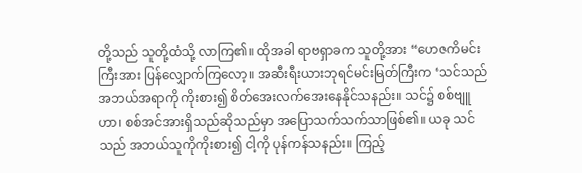တို့သည် သူတို့ထံသို့ လာကြ၏။ ထိုအခါ ရာဗရှာခက သူတို့အား “ဟေဇကိမင်းကြီးအား ပြန်လျှောက်ကြလော့။ အဆီးရီးယားဘုရင်မင်းမြတ်ကြီးက ‘သင်သည် အဘယ်အရာကို ကိုးစား၍ စိတ်အေးလက်အေးနေနိုင်သနည်း။ သင်၌ စစ်ဗျူဟာ၊ စစ်အင်အားရှိသည်ဆိုသည်မှာ အပြောသက်သက်သာဖြစ်၏။ ယခု သင်သည် အဘယ်သူကိုကိုးစား၍ ငါ့ကို ပုန်ကန်သနည်း။ ကြည့်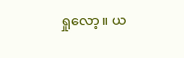ရှုလော့။ ယ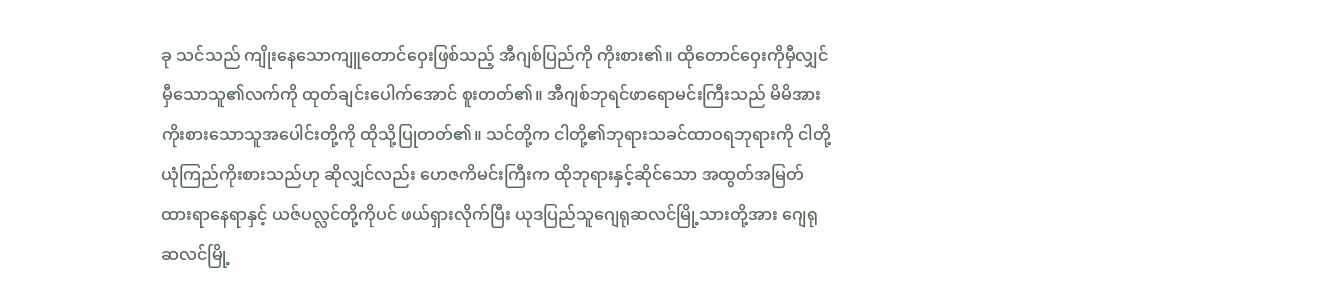ခု သင်သည် ကျိုးနေသောကျူတောင်ဝှေးဖြစ်သည့် အီဂျစ်ပြည်ကို ကိုးစား၏။ ထိုတောင်ဝှေးကိုမှီလျှင် မှီသောသူ၏လက်ကို ထုတ်ချင်းပေါက်အောင် စူးတတ်၏။ အီဂျစ်ဘုရင်ဖာရောမင်းကြီးသည် မိမိအား ကိုးစားသောသူအပေါင်းတို့ကို ထိုသို့ပြုတတ်၏။ သင်တို့က ငါတို့၏ဘုရားသခင်ထာဝရဘုရားကို ငါတို့ယုံကြည်ကိုးစားသည်ဟု ဆိုလျှင်လည်း ဟေဇကိမင်းကြီးက ထိုဘုရားနှင့်ဆိုင်သော အထွတ်အမြတ်ထားရာနေရာနှင့် ယဇ်ပလ္လင်တို့ကိုပင် ဖယ်ရှားလိုက်ပြီး ယုဒပြည်သူဂျေရုဆလင်မြို့သားတို့အား ဂျေရုဆလင်မြို့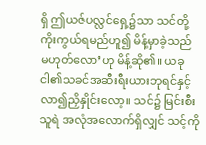ရှိ ဤယဇ်ပလ္လင်ရှေ့၌သာ သင်တို့ကိုးကွယ်ရမည်ဟူ၍ မိန့်မှာခဲ့သည် မဟုတ်လော’ဟု မိန့်ဆို၏။ ယခု ငါ၏သခင်အဆီးရီးယားဘုရင်နှင့် လာ၍ညှိနှိုင်းလော့။ သင်၌ မြင်းစီးသူရဲ အလုံအလောက်ရှိလျှင် သင့်ကို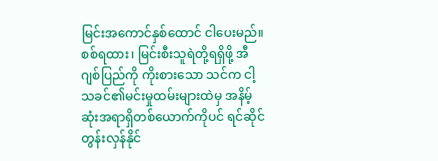မြင်းအကောင်နှစ်ထောင် ငါပေးမည်။ စစ်ရထား၊ မြင်းစီးသူရဲတို့ရရှိဖို့ အီဂျစ်ပြည်ကို ကိုးစားသော သင်က ငါ့သခင်၏မင်းမှုထမ်းများထဲမှ အနိမ့်ဆုံးအရာရှိတစ်ယောက်ကိုပင် ရင်ဆိုင်တွန်းလှန်နိုင်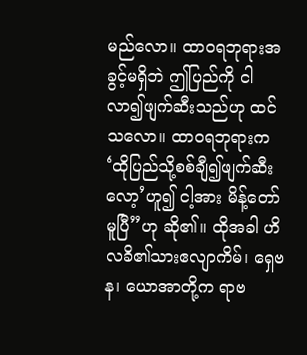မည်လော။ ထာဝရဘုရားအခွင့်မရှိဘဲ ဤပြည်ကို ငါလာ၍ဖျက်ဆီးသည်ဟု ထင်သလော။ ထာဝရဘုရားက ‘ထိုပြည်သို့စစ်ချီ၍ဖျက်ဆီးလော့’ဟူ၍ ငါ့အား မိန့်တော်မူပြီ”ဟု ဆို၏။ ထိုအခါ ဟိလခိ၏သားဧလျာကိမ်၊ ရှေဗန၊ ယောအာတို့က ရာဗ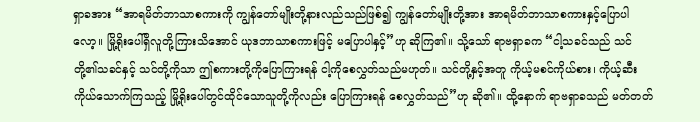ရှာခအား “အာရမိတ်ဘာသာစကားကို ကျွန်တော်မျိုးတို့နားလည်သည်ဖြစ်၍ ကျွန်တော်မျိုးတို့အား အာရမိတ်ဘာသာစကားနှင့်ပြောပါလော့။ မြို့ရိုးပေါ်ရှိလူတို့ကြားသိအောင် ယုဒဘာသာစကားဖြင့် မပြောပါနှင့်”ဟု ဆိုကြ၏။ သို့သော် ရာဗရှာခက “ငါ့သခင်သည် သင်တို့၏သခင်နှင့် သင်တို့ကိုသာ ဤစကားတို့ကိုပြောကြားရန် ငါ့ကိုစေလွှတ်သည်မဟုတ်။ သင်တို့နှင့်အတူ ကိုယ့်မစင်ကိုယ်စား၊ ကိုယ့်ဆီးကိုယ်သောက်ကြသည့် မြို့ရိုးပေါ်တွင်ထိုင်သောသူတို့ကိုလည်း ပြောကြားရန် စေလွှတ်သည်”ဟု ဆို၏။ ထို့နောက် ရာဗရှာခသည် မတ်တတ်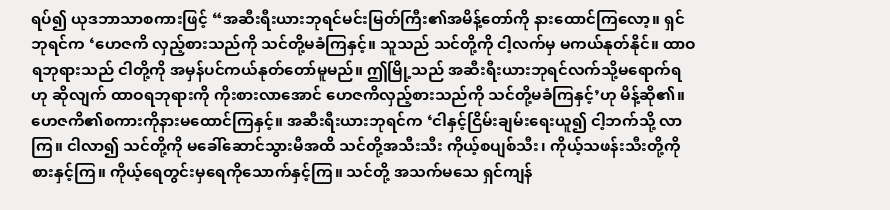ရပ်၍ ယုဒဘာသာစကားဖြင့် “အဆီးရီးယားဘုရင်မင်းမြတ်ကြီး၏အမိန့်တော်ကို နားထောင်ကြလော့။ ရှင်ဘုရင်က ‘ဟေဇကိ လှည့်စားသည်ကို သင်တို့မခံကြနှင့်။ သူသည် သင်တို့ကို ငါ့လက်မှ မကယ်နုတ်နိုင်။ ထာဝရဘုရားသည် ငါတို့ကို အမှန်ပင်ကယ်နုတ်တော်မူမည်။ ဤမြို့သည် အဆီးရီးယားဘုရင်လက်သို့မရောက်ရဟု ဆိုလျက် ထာဝရဘုရားကို ကိုးစားလာအောင် ဟေဇကိလှည့်စားသည်ကို သင်တို့မခံကြနှင့်’ဟု မိန့်ဆို၏။ ဟေဇကိ၏စကားကိုနားမထောင်ကြနှင့်။ အဆီးရီးယားဘုရင်က ‘ငါနှင့်ငြိမ်းချမ်းရေးယူ၍ ငါ့ဘက်သို့ လာကြ။ ငါလာ၍ သင်တို့ကို မခေါ်ဆောင်သွားမီအထိ သင်တို့အသီးသီး ကိုယ့်စပျစ်သီး၊ ကိုယ့်သဖန်းသီးတို့ကိုစားနှင့်ကြ။ ကိုယ့်ရေတွင်းမှရေကိုသောက်နှင့်ကြ။ သင်တို့ အသက်မသေ ရှင်ကျန်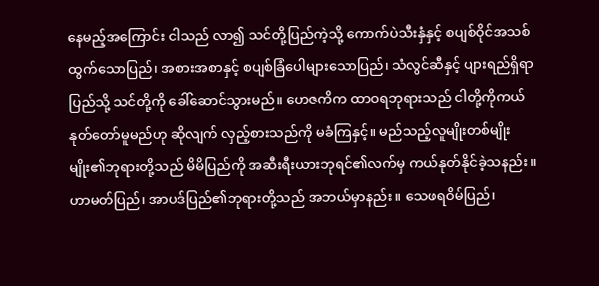နေမည့်အကြောင်း ငါသည် လာ၍ သင်တို့ပြည်ကဲ့သို့ ကောက်ပဲသီးနှံနှင့် စပျစ်ဝိုင်အသစ်ထွက်သောပြည်၊ အစားအစာနှင့် စပျစ်ခြံပေါများသောပြည်၊ သံလွင်ဆီနှင့် ပျားရည်ရှိရာပြည်သို့ သင်တို့ကို ခေါ်ဆောင်သွားမည်။ ဟေဇကိက ထာဝရဘုရားသည် ငါတို့ကိုကယ်နုတ်တော်မူမည်ဟု ဆိုလျက် လှည့်စားသည်ကို မခံကြနှင့်။ မည်သည့်လူမျိုးတစ်မျိုးမျိုး၏ဘုရားတို့သည် မိမိပြည်ကို အဆီးရီးယားဘုရင်၏လက်မှ ကယ်နုတ်နိုင်ခဲ့သနည်း။ ဟာမတ်ပြည်၊ အာပဒ်ပြည်၏ဘုရားတို့သည် အဘယ်မှာနည်း။ သေဖရဝိမ်ပြည်၊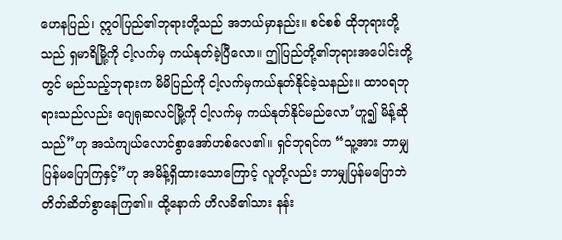ဟေနပြည်၊ ဣဝါပြည်၏ဘုရားတို့သည် အဘယ်မှာနည်း။ စင်စစ် ထိုဘုရားတို့သည် ရှမာရိမြို့ကို ငါ့လက်မှ ကယ်နုတ်ခဲ့ပြီလော။ ဤပြည်တို့၏ဘုရားအပေါင်းတို့တွင် မည်သည့်ဘုရားက မိမိပြည်ကို ငါ့လက်မှကယ်နုတ်နိုင်ခဲ့သနည်း။ ထာဝရဘုရားသည်လည်း ဂျေရုဆလင်မြို့ကို ငါ့လက်မှ ကယ်နုတ်နိုင်မည်လော’ဟူ၍ မိန့်ဆိုသည်”ဟု အသံကျယ်လောင်စွာအော်ဟစ်လေ၏။ ရှင်ဘုရင်က “သူ့အား ဘာမျှပြန်မပြောကြနှင့်”ဟု အမိန့်ရှိထားသောကြောင့် လူတို့လည်း ဘာမျှပြန်မပြောဘဲ တိတ်ဆိတ်စွာနေကြ၏။ ထို့နောက် ဟိလခိ၏သား နန်း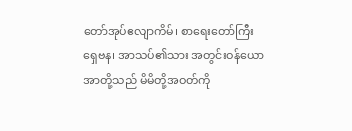တော်အုပ်ဧလျာကိမ်၊ စာရေးတော်ကြီးရှေဗန၊ အာသပ်၏သား အတွင်းဝန်ယောအာတို့သည် မိမိတို့အဝတ်ကို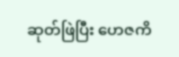ဆုတ်ဖြဲပြီး ဟေဇကိ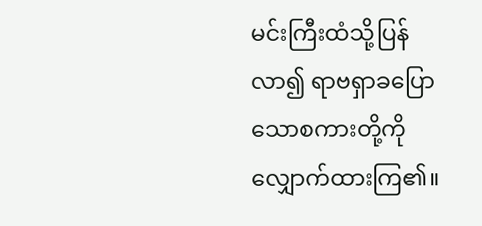မင်းကြီးထံသို့ပြန်လာ၍ ရာဗရှာခပြောသောစကားတို့ကို လျှောက်ထားကြ၏။